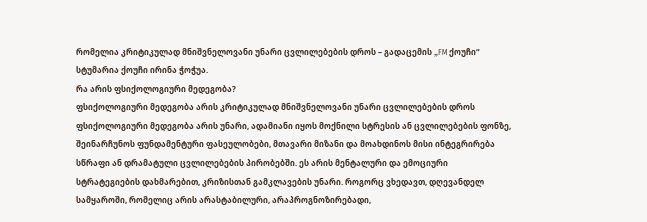რომელია კრიტიკულად მნიშვნელოვანი უნარი ცვლილებების დროს – გადაცემის „FM ქოუჩი“ სტუმარია ქოუჩი ირინა ჭოჭუა.
რა არის ფსიქოლოგიური მედეგობა?
ფსიქოლოგიური მედეგობა არის კრიტიკულად მნიშვნელოვანი უნარი ცვლილებების დროს ფსიქოლოგიური მედეგობა არის უნარი, ადამიანი იყოს მოქნილი სტრესის ან ცვლილებების ფონზე, შეინარჩუნოს ფუნდამენტური ფასეულობები, მთავარი მიზანი და მოახდინოს მისი ინტეგრირება სწრაფი ან დრამატული ცვლილებების პირობებში. ეს არის მენტალური და ემოციური სტრატეგიების დახმარებით, კრიზისთან გამკლავების უნარი. როგორც ვხედავთ, დღევანდელ სამყაროში, რომელიც არის არასტაბილური, არაპროგნოზირებადი,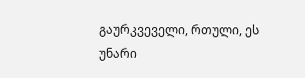გაურკვეველი, რთული, ეს უნარი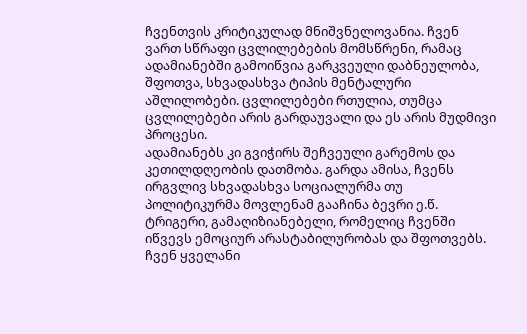ჩვენთვის კრიტიკულად მნიშვნელოვანია. ჩვენ ვართ სწრაფი ცვლილებების მომსწრენი, რამაც ადამიანებში გამოიწვია გარკვეული დაბნეულობა, შფოთვა, სხვადასხვა ტიპის მენტალური აშლილობები. ცვლილებები რთულია, თუმცა ცვლილებები არის გარდაუვალი და ეს არის მუდმივი პროცესი.
ადამიანებს კი გვიჭირს შეჩვეული გარემოს და კეთილდღეობის დათმობა. გარდა ამისა, ჩვენს ირგვლივ სხვადასხვა სოციალურმა თუ პოლიტიკურმა მოვლენამ გააჩინა ბევრი ე.წ. ტრიგერი, გამაღიზიანებელი, რომელიც ჩვენში იწვევს ემოციურ არასტაბილურობას და შფოთვებს.
ჩვენ ყველანი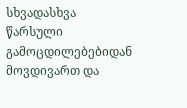სხვადასხვა წარსული გამოცდილებებიდან მოვდივართ და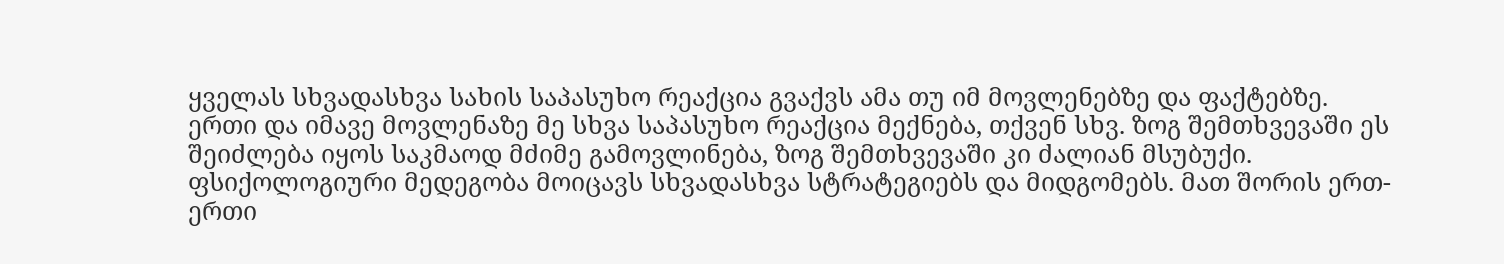ყველას სხვადასხვა სახის საპასუხო რეაქცია გვაქვს ამა თუ იმ მოვლენებზე და ფაქტებზე. ერთი და იმავე მოვლენაზე მე სხვა საპასუხო რეაქცია მექნება, თქვენ სხვ. ზოგ შემთხვევაში ეს შეიძლება იყოს საკმაოდ მძიმე გამოვლინება, ზოგ შემთხვევაში კი ძალიან მსუბუქი.
ფსიქოლოგიური მედეგობა მოიცავს სხვადასხვა სტრატეგიებს და მიდგომებს. მათ შორის ერთ-ერთი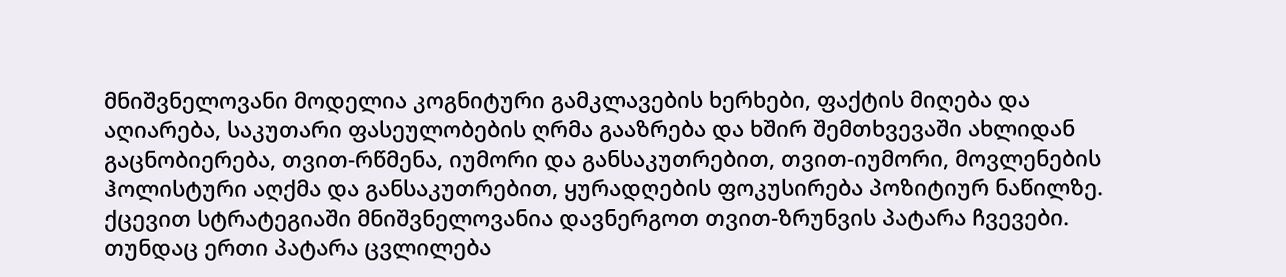მნიშვნელოვანი მოდელია კოგნიტური გამკლავების ხერხები, ფაქტის მიღება და აღიარება, საკუთარი ფასეულობების ღრმა გააზრება და ხშირ შემთხვევაში ახლიდან გაცნობიერება, თვით-რწმენა, იუმორი და განსაკუთრებით, თვით-იუმორი, მოვლენების ჰოლისტური აღქმა და განსაკუთრებით, ყურადღების ფოკუსირება პოზიტიურ ნაწილზე. ქცევით სტრატეგიაში მნიშვნელოვანია დავნერგოთ თვით-ზრუნვის პატარა ჩვევები. თუნდაც ერთი პატარა ცვლილება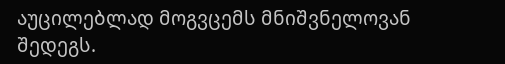აუცილებლად მოგვცემს მნიშვნელოვან შედეგს.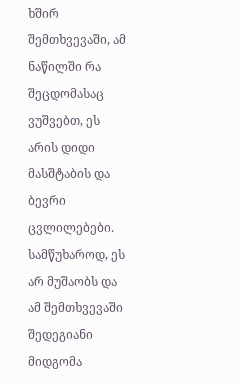ხშირ შემთხვევაში, ამ ნაწილში რა შეცდომასაც ვუშვებთ, ეს არის დიდი მასშტაბის და ბევრი ცვლილებები. სამწუხაროდ, ეს არ მუშაობს და ამ შემთხვევაში შედეგიანი მიდგომა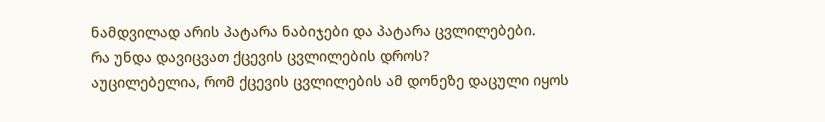ნამდვილად არის პატარა ნაბიჯები და პატარა ცვლილებები.
რა უნდა დავიცვათ ქცევის ცვლილების დროს?
აუცილებელია, რომ ქცევის ცვლილების ამ დონეზე დაცული იყოს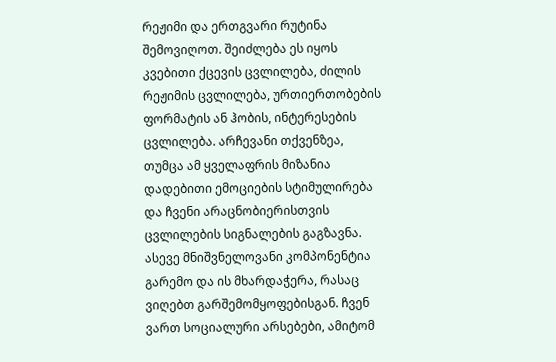რეჟიმი და ერთგვარი რუტინა შემოვიღოთ. შეიძლება ეს იყოს კვებითი ქცევის ცვლილება, ძილის რეჟიმის ცვლილება, ურთიერთობების ფორმატის ან ჰობის, ინტერესების ცვლილება. არჩევანი თქვენზეა, თუმცა ამ ყველაფრის მიზანია დადებითი ემოციების სტიმულირება და ჩვენი არაცნობიერისთვის ცვლილების სიგნალების გაგზავნა. ასევე მნიშვნელოვანი კომპონენტია გარემო და ის მხარდაჭერა, რასაც ვიღებთ გარშემომყოფებისგან. ჩვენ ვართ სოციალური არსებები, ამიტომ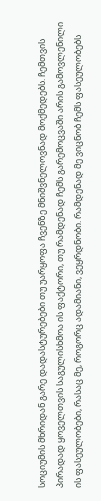სოციუმის მხრიდან გარე დადასტურებები თუ უარყოფა ჩვენზე მნიშვნელოვნად მოქმედებს. ჩემთვის პირადად ყოველთვის საგულისხმოა ის ფაქტორი, თუ რამდენად ჩემს გარემოცვაში არის გამოვლენილი ის ფასეულობები, რასაც მე, როგორც ადამიანი, ვეყრდნობი. რამდენად მე ვიცნობ ჩემს ფასეულობებს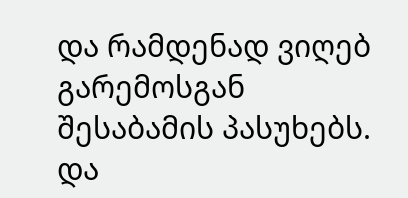და რამდენად ვიღებ გარემოსგან შესაბამის პასუხებს. და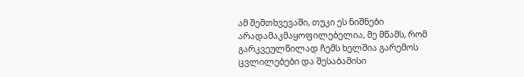ამ შემთხვევაში, თუკი ეს ნიშნები არადამაკმაყოფილებელია, მე მწამს, რომ გარკვეულწილად ჩემს ხელშია გარემოს ცვლილებები და შესაბამისი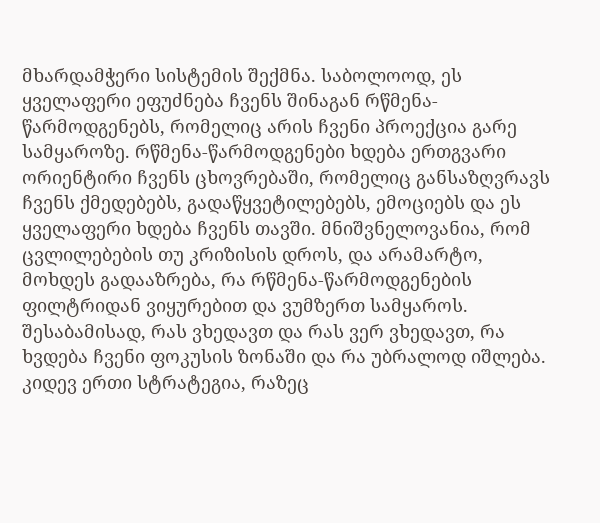მხარდამჭერი სისტემის შექმნა. საბოლოოდ, ეს ყველაფერი ეფუძნება ჩვენს შინაგან რწმენა-წარმოდგენებს, რომელიც არის ჩვენი პროექცია გარე სამყაროზე. რწმენა-წარმოდგენები ხდება ერთგვარი ორიენტირი ჩვენს ცხოვრებაში, რომელიც განსაზღვრავს ჩვენს ქმედებებს, გადაწყვეტილებებს, ემოციებს და ეს ყველაფერი ხდება ჩვენს თავში. მნიშვნელოვანია, რომ ცვლილებების თუ კრიზისის დროს, და არამარტო, მოხდეს გადააზრება, რა რწმენა-წარმოდგენების ფილტრიდან ვიყურებით და ვუმზერთ სამყაროს. შესაბამისად, რას ვხედავთ და რას ვერ ვხედავთ, რა ხვდება ჩვენი ფოკუსის ზონაში და რა უბრალოდ იშლება. კიდევ ერთი სტრატეგია, რაზეც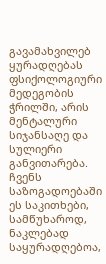გავამახვილებ ყურადღებას ფსიქოლოგიური მედეგობის ჭრილში, არის მენტალური სიჯანსაღე და სულიერი განვითარება. ჩვენს საზოგადოებაში ეს საკითხები, სამწუხაროდ, ნაკლებად საყურადღებოა,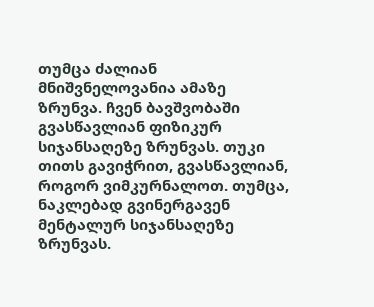თუმცა ძალიან მნიშვნელოვანია ამაზე ზრუნვა. ჩვენ ბავშვობაში გვასწავლიან ფიზიკურ სიჯანსაღეზე ზრუნვას. თუკი თითს გავიჭრით, გვასწავლიან, როგორ ვიმკურნალოთ. თუმცა, ნაკლებად გვინერგავენ მენტალურ სიჯანსაღეზე ზრუნვას.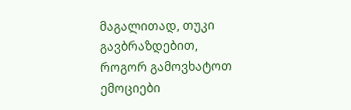მაგალითად, თუკი გავბრაზდებით, როგორ გამოვხატოთ ემოციები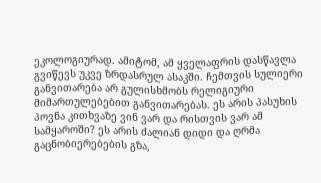ეკოლოგიურად. ამიტომ, ამ ყველაფრის დასწავლა გვიწევს უკვე ზრდასრულ ასაკში. ჩემთვის სულიერი განვითარება არ გულისხმობს რელიგიური მიმართულებებით განვითარებას. ეს არის პასუხის პოვნა კითხვაზე ვინ ვარ და რისთვის ვარ ამ სამყაროში? ეს არის ძალიან დიდი და ღრმა გაცნობიერებების გზა,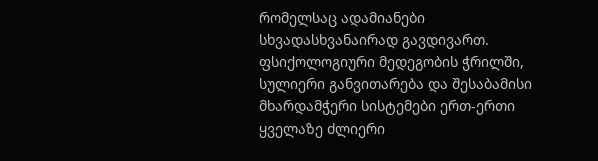რომელსაც ადამიანები სხვადასხვანაირად გავდივართ.
ფსიქოლოგიური მედეგობის ჭრილში, სულიერი განვითარება და შესაბამისი მხარდამჭერი სისტემები ერთ-ერთი ყველაზე ძლიერი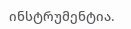ინსტრუმენტია.